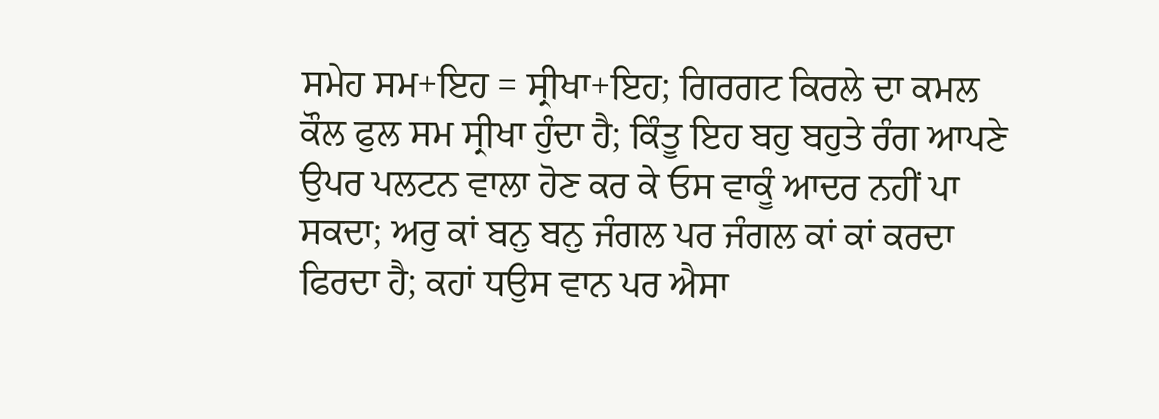ਸਮੇਹ ਸਮ+ਇਹ = ਸ੍ਰੀਖਾ+ਇਹ; ਗਿਰਗਟ ਕਿਰਲੇ ਦਾ ਕਮਲ ਕੌਲ ਫੁਲ ਸਮ ਸ੍ਰੀਖਾ ਹੁੰਦਾ ਹੈ; ਕਿੰਤੂ ਇਹ ਬਹੁ ਬਹੁਤੇ ਰੰਗ ਆਪਣੇ ਉਪਰ ਪਲਟਨ ਵਾਲਾ ਹੋਣ ਕਰ ਕੇ ਓਸ ਵਾਕੂੰ ਆਦਰ ਨਹੀਂ ਪਾ ਸਕਦਾ; ਅਰੁ ਕਾਂ ਬਨੁ ਬਨੁ ਜੰਗਲ ਪਰ ਜੰਗਲ ਕਾਂ ਕਾਂ ਕਰਦਾ ਫਿਰਦਾ ਹੈ; ਕਹਾਂ ਧਉਸ ਵਾਨ ਪਰ ਐਸਾ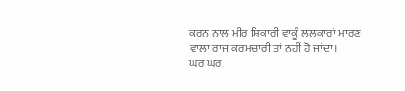ਕਰਨ ਨਾਲ ਮੀਰ ਸ਼ਿਕਾਰੀ ਵਾਕੂੰ ਲਲਕਾਰਾਂ ਮਾਰਣ ਵਾਲਾ ਰਾਜ ਕਰਮਚਾਰੀ ਤਾਂ ਨਹੀਂ ਹੋ ਜਾਂਦਾ।
ਘਰ ਘਰ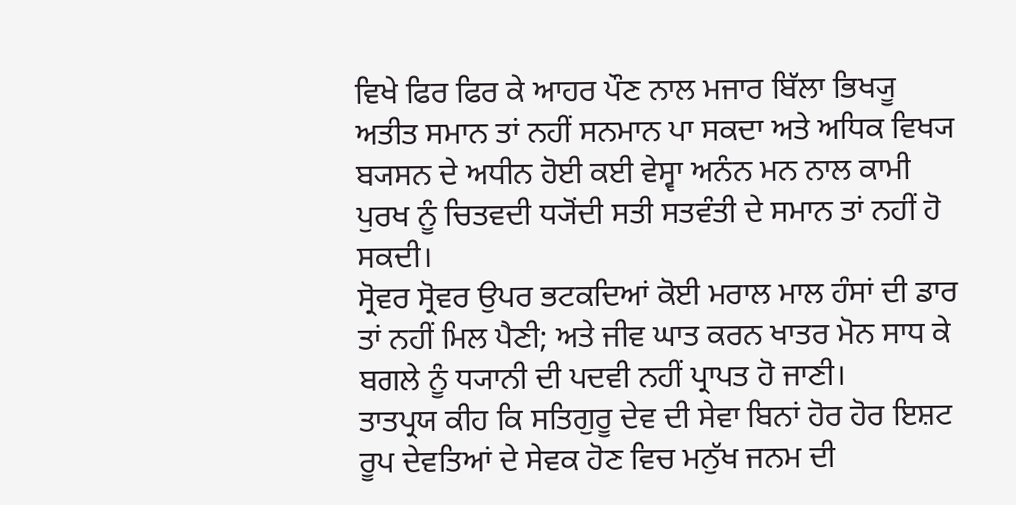ਵਿਖੇ ਫਿਰ ਫਿਰ ਕੇ ਆਹਰ ਪੌਣ ਨਾਲ ਮਜਾਰ ਬਿੱਲਾ ਭਿਖ੍ਯੂ ਅਤੀਤ ਸਮਾਨ ਤਾਂ ਨਹੀਂ ਸਨਮਾਨ ਪਾ ਸਕਦਾ ਅਤੇ ਅਧਿਕ ਵਿਖ੍ਯ ਬ੍ਯਸਨ ਦੇ ਅਧੀਨ ਹੋਈ ਕਈ ਵੇਸ੍ਵਾ ਅਨੰਨ ਮਨ ਨਾਲ ਕਾਮੀ ਪੁਰਖ ਨੂੰ ਚਿਤਵਦੀ ਧ੍ਯੋਂਦੀ ਸਤੀ ਸਤਵੰਤੀ ਦੇ ਸਮਾਨ ਤਾਂ ਨਹੀਂ ਹੋ ਸਕਦੀ।
ਸ੍ਰੋਵਰ ਸ੍ਰੋਵਰ ਉਪਰ ਭਟਕਦਿਆਂ ਕੋਈ ਮਰਾਲ ਮਾਲ ਹੰਸਾਂ ਦੀ ਡਾਰ ਤਾਂ ਨਹੀਂ ਮਿਲ ਪੈਣੀ; ਅਤੇ ਜੀਵ ਘਾਤ ਕਰਨ ਖਾਤਰ ਮੋਨ ਸਾਧ ਕੇ ਬਗਲੇ ਨੂੰ ਧ੍ਯਾਨੀ ਦੀ ਪਦਵੀ ਨਹੀਂ ਪ੍ਰਾਪਤ ਹੋ ਜਾਣੀ।
ਤਾਤਪ੍ਰਯ ਕੀਹ ਕਿ ਸਤਿਗੁਰੂ ਦੇਵ ਦੀ ਸੇਵਾ ਬਿਨਾਂ ਹੋਰ ਹੋਰ ਇਸ਼ਟ ਰੂਪ ਦੇਵਤਿਆਂ ਦੇ ਸੇਵਕ ਹੋਣ ਵਿਚ ਮਨੁੱਖ ਜਨਮ ਦੀ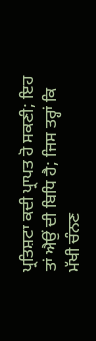ਪ੍ਰਤਿਸ਼ਟਾ ਕਦੀ ਪ੍ਰਾਪਤ ਹੋ ਸਕਣੀ; ਇਹ ਤਾਂ ਐਉਂ ਦੀ ਬਿਧਿ ਹੈ; ਜਿਸ ਤਰ੍ਹਾਂ ਕਿ ਮੱਖੀ ਚੰਨਣ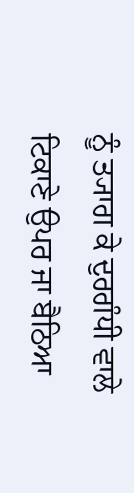ਨੂੰ ਤ੍ਯਾਗ ਕੇ ਦੁਰਗੰਧੀ ਵਾਲੇ ਟਿਕਾਣੇ ਉਪਰ ਜਾ ਬੈਠਿਆ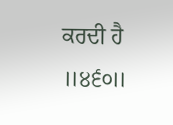ਕਰਦੀ ਹੈ ॥੪੬੦॥